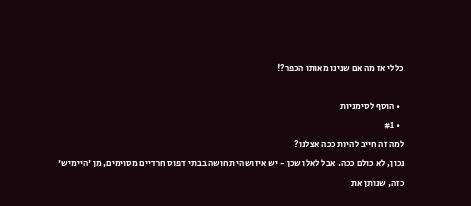כללי אז מה אם שנינו מאותו הכפר?!

  • הוסף לסימניות
  • #1
למה זה חייב להיות ככה אצלנו?
נכון, לא כולם ככה. אבל לאלו שכן - יש איזושהי תחושה בבתי דפוס חרדיים מסוימים, מן 'היימיש' כזה, שנותן את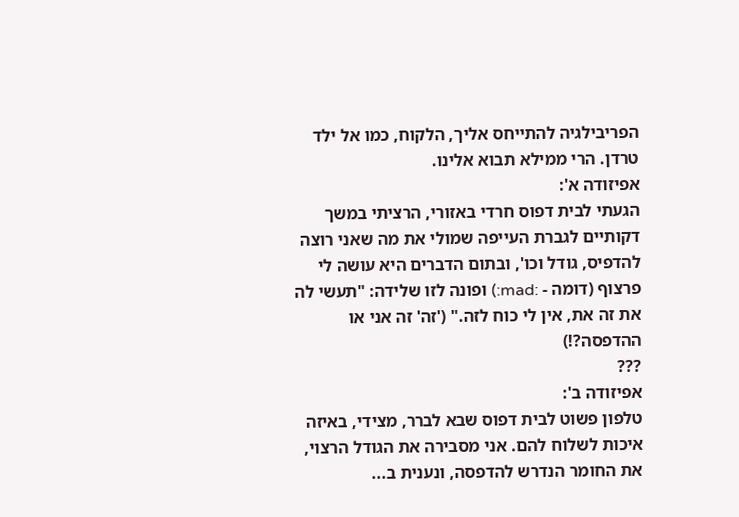הפריבילגיה להתייחס אליך, הלקוח, כמו אל ילד טרדן. הרי ממילא תבוא אלינו.
אפיזודה א':
הגעתי לבית דפוס חרדי באזורי, הרציתי במשך דקותיים לגברת העייפה שמולי את מה שאני רוצה להדפיס, גודל וכו', ובתום הדברים היא עושה לי פרצוף (דומה - :mad:) ופונה לזו שלידה: "תעשי לה את זה את, אין לי כוח לזה." ('זה' זה אני או ההדפסה?!)
???
אפיזודה ב':
טלפון פשוט לבית דפוס שבא לברר, מצידי, באיזה איכות לשלוח להם. אני מסבירה את הגודל הרצוי, את החומר הנדרש להדפסה, ונענית ב...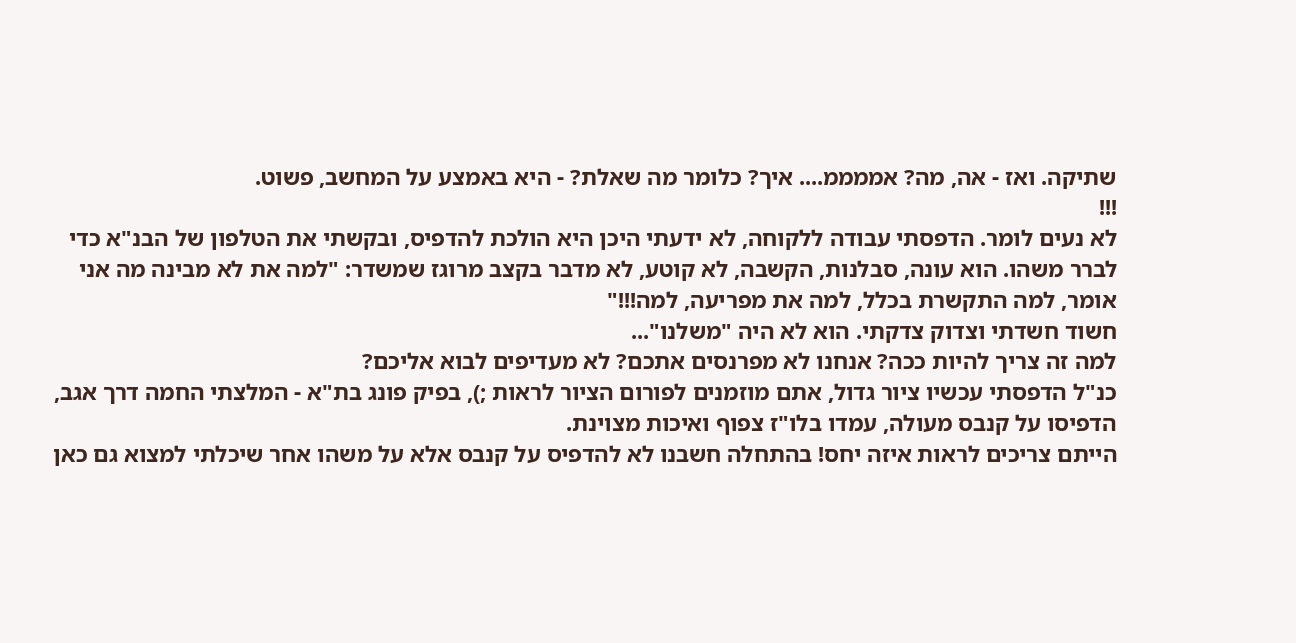שתיקה. ואז - אה, מה? אממממ.... איך? כלומר מה שאלת? - היא באמצע על המחשב, פשוט.
!!!
לא נעים לומר. הדפסתי עבודה ללקוחה, לא ידעתי היכן היא הולכת להדפיס, ובקשתי את הטלפון של הבנ"א כדי לברר משהו. הוא עונה, סבלנות, הקשבה, לא קוטע, לא מדבר בקצב מרוגז שמשדר: "למה את לא מבינה מה אני אומר, למה התקשרת בכלל, למה את מפריעה, למה!!!"
חשוד חשדתי וצדוק צדקתי. הוא לא היה "משלנו"...
למה זה צריך להיות ככה? אנחנו לא מפרנסים אתכם? לא מעדיפים לבוא אליכם?
כנ"ל הדפסתי עכשיו ציור גדול, אתם מוזמנים לפורום הציור לראות ;), בפיק פונג בת"א - המלצתי החמה דרך אגב, הדפיסו על קנבס מעולה, עמדו בלו"ז צפוף ואיכות מצוינת.
הייתם צריכים לראות איזה יחס! בהתחלה חשבנו לא להדפיס על קנבס אלא על משהו אחר שיכלתי למצוא גם כאן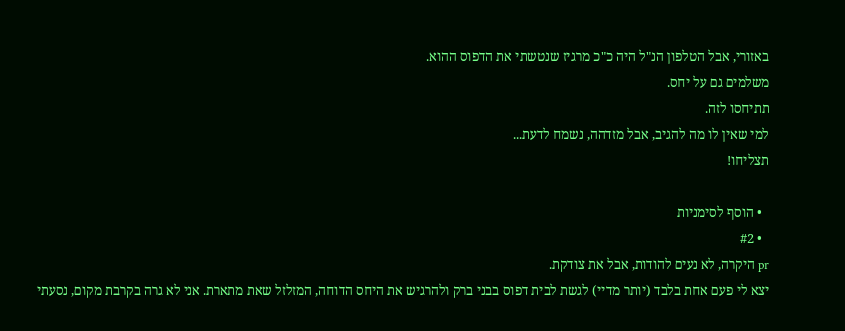באזורי, אבל הטלפון הנ"ל היה כ"כ מרגיז שנטשתי את הדפוס ההוא.
משלמים גם על יחס.
תתיחסו לזה.
למי שאין לו מה להגיב, אבל מזדהה, נשמח לדעת...
תצליחו!

  • הוסף לסימניות
  • #2
pr היקרה, לא נעים להודות, אבל את צודקת.
יצא לי פעם אחת בלבד (יותר מדיי) לגשת לבית דפוס בבני ברק ולהרגיש את היחס הדוחה, המזלזל שאת מתארת. אני לא גרה בקרבת מקום, נסעתי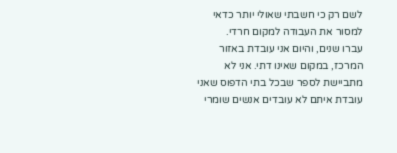לשם רק כי חשבתי שאולי יותר כדאי למסור את העבודה למקום חרדי.
עברו שנים, והיום אני עובדת באזור המרכז, במקום שאינו דתי. אני לא מתביישת לספר שבכל בתי הדפוס שאני עובדת איתם לא עובדים אנשים שומרי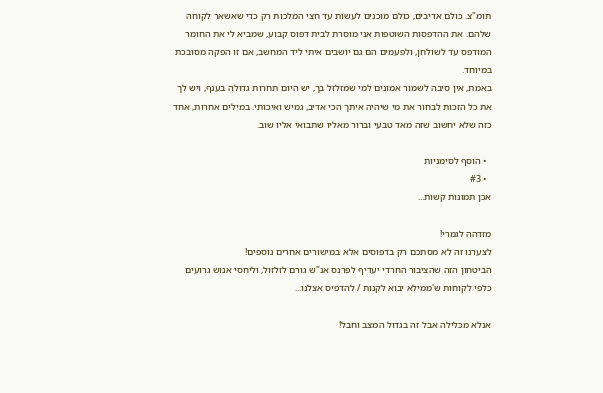תומ"צ. כולם אדיבים, כולם מוכנים לעשות עד חצי המלכות רק כדי שאשאר לקוחה שלהם. את ההדפסות השוטפות אני מוסרת לבית דפוס קבוע, שמביא לי את החומר המודפס עד לשולחן, ולפעמים הם גם יושבים איתי ליד המחשב, אם זו הפקה מסובכת במיוחד.
באמת, אין סיבה לשמור אמונים למי שמזלזל בך, יש היום תחרות גדולה בענף, ויש לך את כל הזכות לבחור את מי שיהיה איתך הכי אדיב, גמיש ואיכותי. במילים אחרות, אחד כזה שלא יחשוב שזה מאד טבעי וברור מאליו שתבואי אליו שוב.

  • הוסף לסימניות
  • #3
אכן תמונות קשות...

מזדהה לגמרי!
לצערנו זה לא מסתכם רק בדפוסים אלא במישורים אחרים נוספים!
הביטחון הזה שהציבור החרדי יעדיף לפרנס אנ"ש גורם לזלזול, וליחסי אנוש גרועים כלפי לקוחות ש'ממילא יבוא לקנות / להדפיס אצלנו...

אנלא מכלילה אבל זה בגדול המצב וחבל!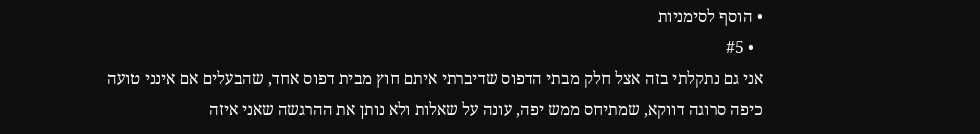• הוסף לסימניות
  • #5
אני גם נתקלתי בזה אצל חלק מבתי הדפוס שדיברתי איתם חוץ מבית דפוס אחד, שהבעלים אם אינני טועה כיפה סרוגה דווקא, שמתיחס ממש יפה, עונה על שאלות ולא נותן את ההרגשה שאני איזה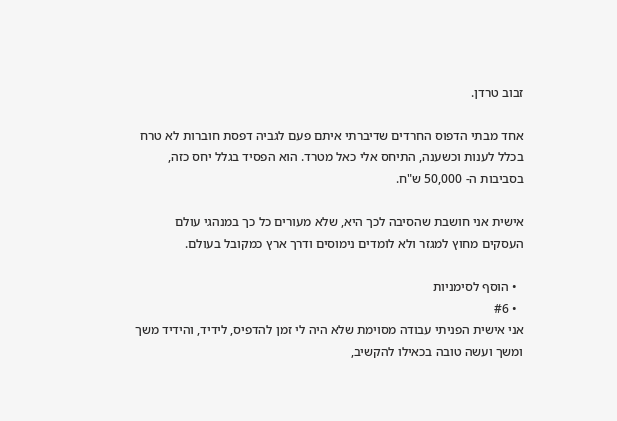זבוב טרדן.

אחד מבתי הדפוס החרדים שדיברתי איתם פעם לגביה דפסת חוברות לא טרח בכלל לענות וכשענה, התיחס אלי כאל מטרד. הוא הפסיד בגלל יחס כזה, בסביבות ה- 50,000 ש"ח.

אישית אני חושבת שהסיבה לכך היא, שלא מעורים כל כך במנהגי עולם העסקים מחוץ למגזר ולא לומדים נימוסים ודרך ארץ כמקובל בעולם.

  • הוסף לסימניות
  • #6
אני אישית הפניתי עבודה מסוימת שלא היה לי זמן להדפיס, לידיד, והידיד משך ומשך ועשה טובה בכאילו להקשיב,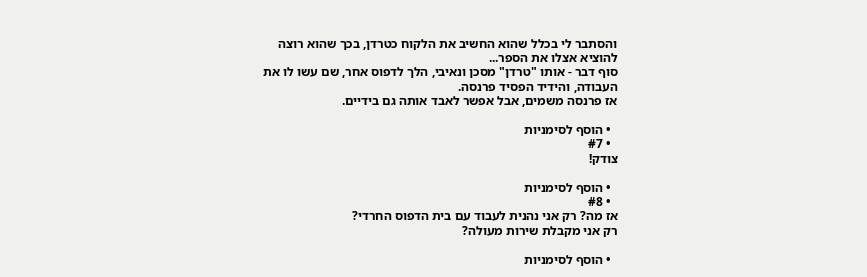והסתבר לי בכלל שהוא החשיב את הלקוח כטרדן, בכך שהוא רוצה להוציא אצלו את הספר...
סוף דבר - אותו "טרדן" מסכן ונאיבי, הלך לדפוס אחר, שם עשו לו את העבודה, והידיד הפסיד פרנסה.
אז פרנסה משמים, אבל אפשר לאבד אותה גם בידיים.

  • הוסף לסימניות
  • #7
צודק!

  • הוסף לסימניות
  • #8
אז מה? רק אני נהנית לעבוד עם בית הדפוס החרדי?
רק אני מקבלת שירות מעולה?

  • הוסף לסימניות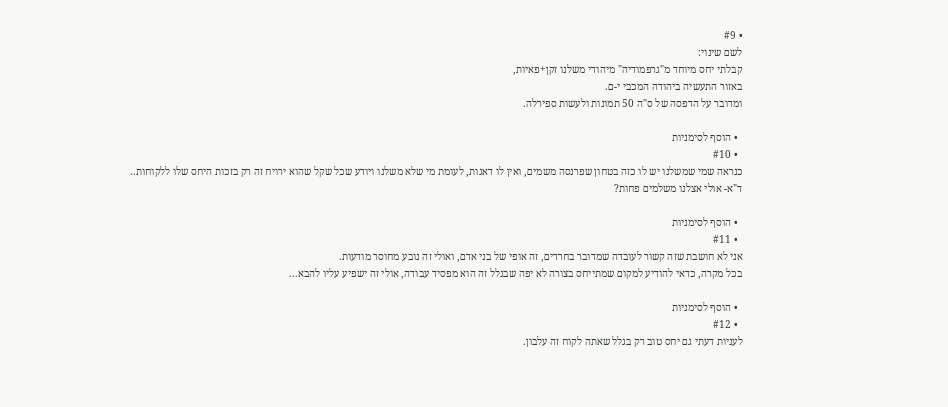• #9
לשם שינוי:
קבלתי יחס מיוחד מ"גרפמודיה" מיהודי משלנו זקן+פאיות,
באזור התעשיה ביהודה המכבי י-ם.
ומדובר על הדפסה של ס"ה 50 תמונות ולעשות ספירלה.

  • הוסף לסימניות
  • #10
כנראה שמי שמשלנו יש לו כזה בטחון שפרנסה משמים, ואין לו דאגות, לעומת מי שלא משלנו ויודע שכל שקל שהוא ירויח זה רק בזכות היחס שלו ללקוחות..
ד"א- אולי אצלנו משלמים פחות?

  • הוסף לסימניות
  • #11
אני לא חושבת שזה קשור לעובדה שמדובר בחרדים, זה אופי של בני אדם, ואולי זה נובע מחוסר מודעות.
בכל מקרה, כדאי להודיע למקום שמתייחס בצורה לא יפה שבגלל זה הוא מפסיד עבודה, אולי זה ישפיע עליו להבא...

  • הוסף לסימניות
  • #12
לעניות דעתי גם יחס טוב רק בגלל שאתה לקוח זה עלבון.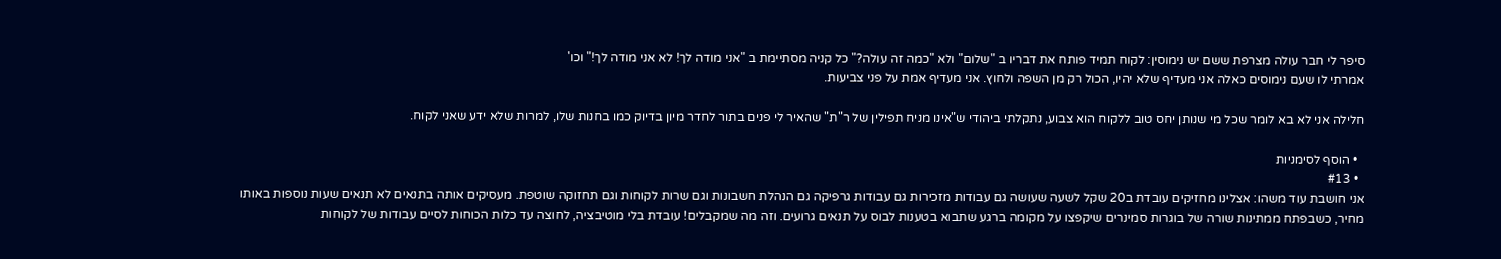סיפר לי חבר עולה מצרפת ששם יש נימוסין: לקוח תמיד פותח את דבריו ב "שלום" ולא "כמה זה עולה?" כל קניה מסתיימת ב "אני מודה לך! לא אני מודה לך!" וכו'
אמרתי לו שעם נימוסים כאלה אני מעדיף שלא יהיו, הכול רק מן השפה ולחוץ. אני מעדיף אמת על פני צביעות.

חלילה אני לא בא לומר שכל מי שנותן יחס טוב ללקוח הוא צבוע, נתקלתי ביהודי ש"אינו מניח תפילין של ר"ת" שהאיר לי פנים בתור לחדר מיון בדיוק כמו בחנות שלו, למרות שלא ידע שאני לקוח.

  • הוסף לסימניות
  • #13
אני חושבת עוד משהו: אצלינו מחזיקים עובדת ב20 שקל לשעה שעושה גם עבודות מזכירות גם עבודות גרפיקה גם הנהלת חשבונות וגם שרות לקוחות וגם תחזוקה שוטפת. מעסיקים אותה בתנאים לא תנאים שעות נוספות באותו מחיר, כשבפתח ממתינות שורה של בוגרות סמינרים שיקפצו על מקומה ברגע שתבוא בטענות לבוס על תנאים גרועים. וזה מה שמקבלים! עובדת בלי מוטיבציה, לחוצה עד כלות הכוחות לסיים עבודות של לקוחות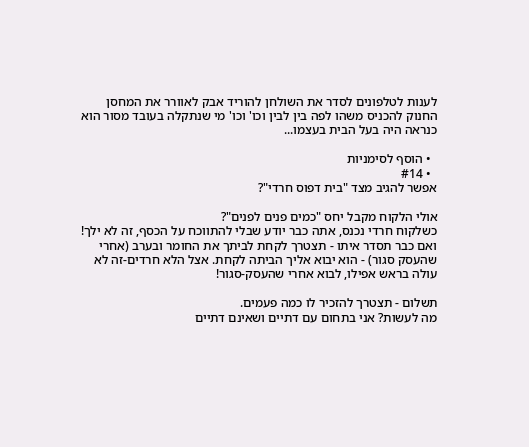לענות לטלפונים לסדר את השולחן להוריד אבק לאוורר את המחסן החנוק להכניס משהו לפה בין לבין וכו' וכו' מי שנתקלה בעובד מסור הוא כנראה היה בעל הבית בעצמו...

  • הוסף לסימניות
  • #14
אפשר להגיב מצד "בית דפוס חרדי"?

אולי הלקוח מקבל יחס "כמים פנים לפנים"?
כשלקוח חרדי נכנס, אתה כבר יודע שבלי להתווכח על הכסף, זה לא ילך! ואם כבר תסדר איתו - תצטרך לקחת לביתך את החומר ובערב (אחרי שהעסק סגור) - הוא יבוא אליך הביתה לקחת. אצל הלא חרדים-זה לא עולה בראש אפילו, לבוא אחרי שהעסק-סגור!

תשלום - תצטרך להזכיר לו כמה פעמים.
מה לעשות? אני בתחום עם דתיים ושאינם דתיים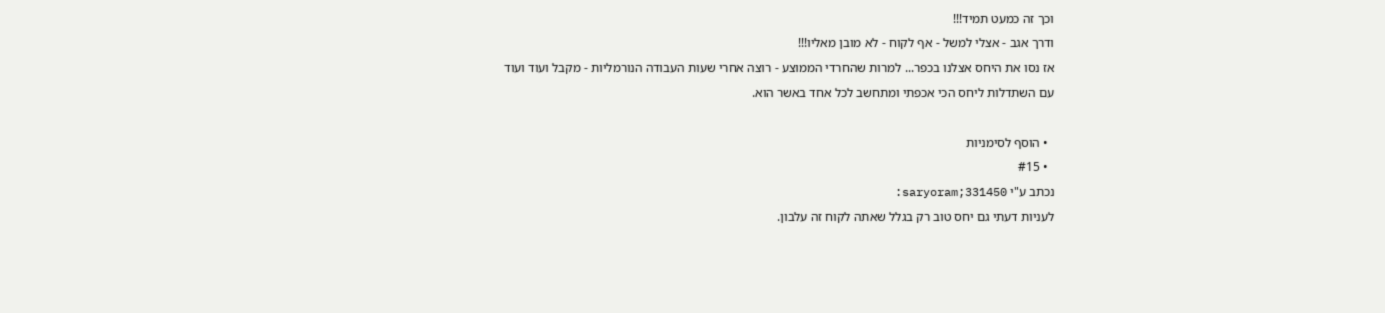וכך זה כמעט תמיד!!!
ודרך אגב - אצלי למשל - אף לקוח - לא מובן מאליו!!!
אז נסו את היחס אצלנו בכפר... למרות שהחרדי הממוצע - רוצה אחרי שעות העבודה הנורמליות - מקבל ועוד ועוד
עם השתדלות ליחס הכי אכפתי ומתחשב לכל אחד באשר הוא.

  • הוסף לסימניות
  • #15
נכתב ע"י saryoram;331450:
לעניות דעתי גם יחס טוב רק בגלל שאתה לקוח זה עלבון.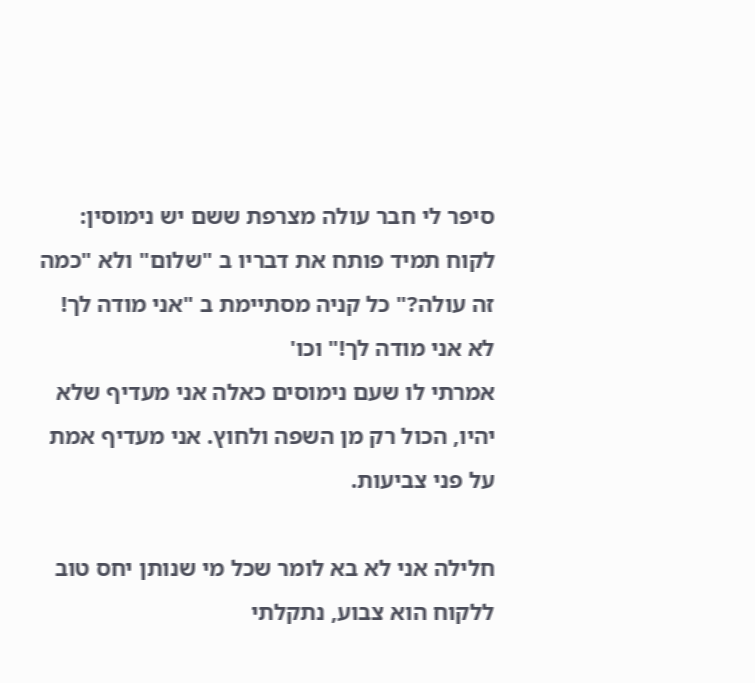סיפר לי חבר עולה מצרפת ששם יש נימוסין: לקוח תמיד פותח את דבריו ב "שלום" ולא "כמה זה עולה?" כל קניה מסתיימת ב "אני מודה לך! לא אני מודה לך!" וכו'
אמרתי לו שעם נימוסים כאלה אני מעדיף שלא יהיו, הכול רק מן השפה ולחוץ. אני מעדיף אמת על פני צביעות.

חלילה אני לא בא לומר שכל מי שנותן יחס טוב ללקוח הוא צבוע, נתקלתי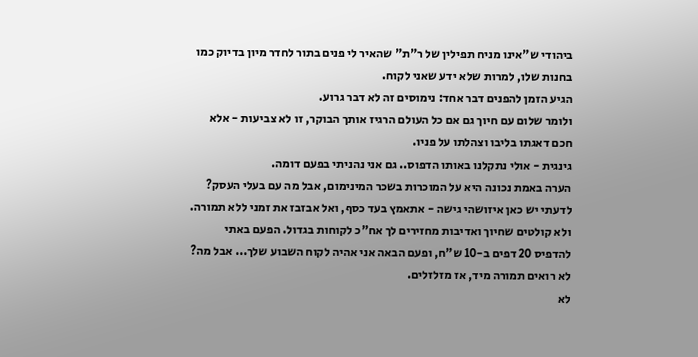ביהודי ש"אינו מניח תפילין של ר"ת" שהאיר לי פנים בתור לחדר מיון בדיוק כמו בחנות שלו, למרות שלא ידע שאני לקוח.
הגיע הזמן להפנים דבר אחד: נימוסים זה לא דבר גרוע.
ולומר שלום עם חיוך גם אם כל העולם הרגיז אותך הבוקר, זו לא צביעות - אלא חכם דאגתו בליבו וצהלתו על פניו.
גינגית - אולי נתקלנו באותו הדפוס.. גם אני נהניתי בפעם דומה.
הערה באמת נכונה היא על המוכרות בשכר המינימום, אבל מה עם בעלי העסק?
לדעתי יש כאן איזושהי גישה - אתאמץ בעד כסף, ואל אבזבז את זמני ללא תמורה. ולא קולטים שחיוך ואדיבות מחזירים לך אח"כ לקוחות בגדול. הפעם באתי להדפיס 20 דפים ב-10 ש"ח, ופעם הבאה אני אהיה לקוח השבוע שלך... אבל מה? לא רואים תמורה מיד, אז מזלזלים.
לא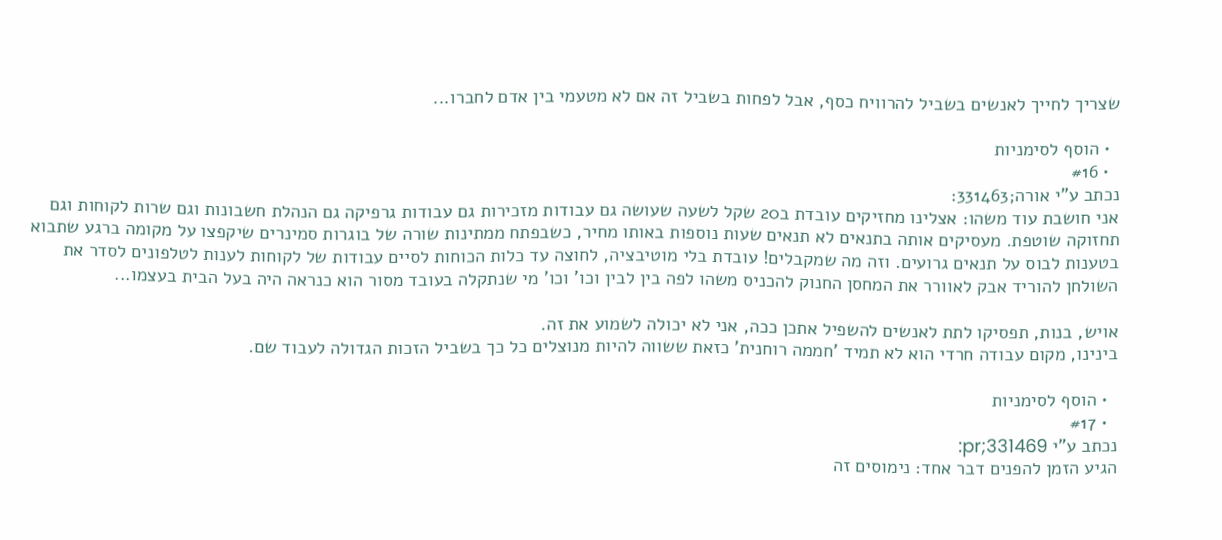שצריך לחייך לאנשים בשביל להרוויח כסף, אבל לפחות בשביל זה אם לא מטעמי בין אדם לחברו...

  • הוסף לסימניות
  • #16
נכתב ע"י אורה;331463:
אני חושבת עוד משהו: אצלינו מחזיקים עובדת ב20 שקל לשעה שעושה גם עבודות מזכירות גם עבודות גרפיקה גם הנהלת חשבונות וגם שרות לקוחות וגם תחזוקה שוטפת. מעסיקים אותה בתנאים לא תנאים שעות נוספות באותו מחיר, כשבפתח ממתינות שורה של בוגרות סמינרים שיקפצו על מקומה ברגע שתבוא בטענות לבוס על תנאים גרועים. וזה מה שמקבלים! עובדת בלי מוטיבציה, לחוצה עד כלות הכוחות לסיים עבודות של לקוחות לענות לטלפונים לסדר את השולחן להוריד אבק לאוורר את המחסן החנוק להכניס משהו לפה בין לבין וכו' וכו' מי שנתקלה בעובד מסור הוא כנראה היה בעל הבית בעצמו...

אויש, בנות, תפסיקו לתת לאנשים להשפיל אתכן ככה, אני לא יכולה לשמוע את זה.
בינינו, מקום עבודה חרדי הוא לא תמיד 'חממה רוחנית' כזאת ששווה להיות מנוצלים כל כך בשביל הזכות הגדולה לעבוד שם.

  • הוסף לסימניות
  • #17
נכתב ע"י pr;331469:
הגיע הזמן להפנים דבר אחד: נימוסים זה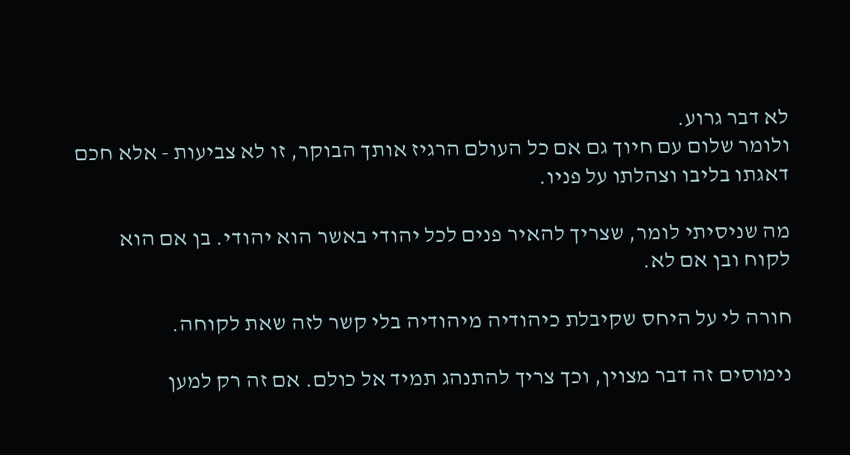לא דבר גרוע.
ולומר שלום עם חיוך גם אם כל העולם הרגיז אותך הבוקר, זו לא צביעות - אלא חכם דאגתו בליבו וצהלתו על פניו.

מה שניסיתי לומר, שצריך להאיר פנים לכל יהודי באשר הוא יהודי. בן אם הוא לקוח ובן אם לא.

חורה לי על היחס שקיבלת כיהודיה מיהודיה בלי קשר לזה שאת לקוחה.

נימוסים זה דבר מצוין, וכך צריך להתנהג תמיד אל כולם. אם זה רק למען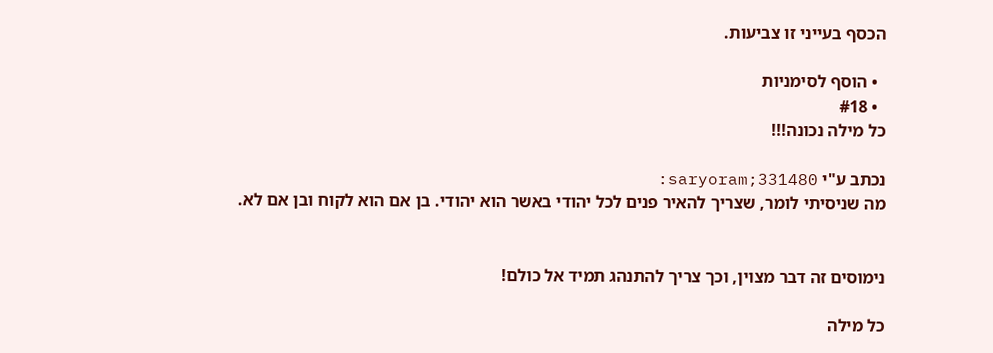הכסף בעייני זו צביעות.

  • הוסף לסימניות
  • #18
כל מילה נכונה!!!

נכתב ע"י saryoram;331480:
מה שניסיתי לומר, שצריך להאיר פנים לכל יהודי באשר הוא יהודי. בן אם הוא לקוח ובן אם לא.


נימוסים זה דבר מצוין, וכך צריך להתנהג תמיד אל כולם!

כל מילה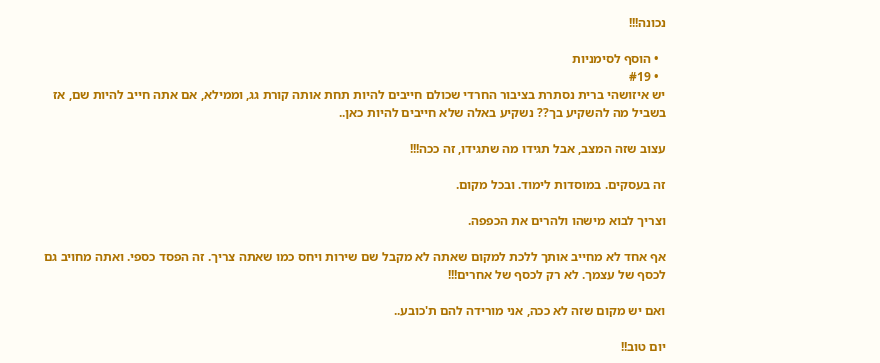נכונה!!!

  • הוסף לסימניות
  • #19
יש איזושהי ברית נסתרת בציבור החרדי שכולם חייבים להיות תחת אותה קורת גג, וממילא, אם אתה חייב להיות שם, אז בשביל מה להשקיע בך?? נשקיע באלה שלא חייבים להיות כאן..

עצוב שזה המצב, אבל תגידו מה שתגידו, זה ככה!!!

זה בעסקים. במוסדות לימוד. ובכל מקום.

וצריך לבוא מישהו ולהרים את הכפפה.

אף אחד לא מחייב אותך ללכת למקום שאתה לא מקבל שם שירות ויחס כמו שאתה צריך. זה הפסד כספי. ואתה מחויב גם לכסף של עצמך. לא רק לכסף של אחרים!!!

ואם יש מקום שזה לא ככה, אני מורידה להם ת'כובע..

יום טוב!!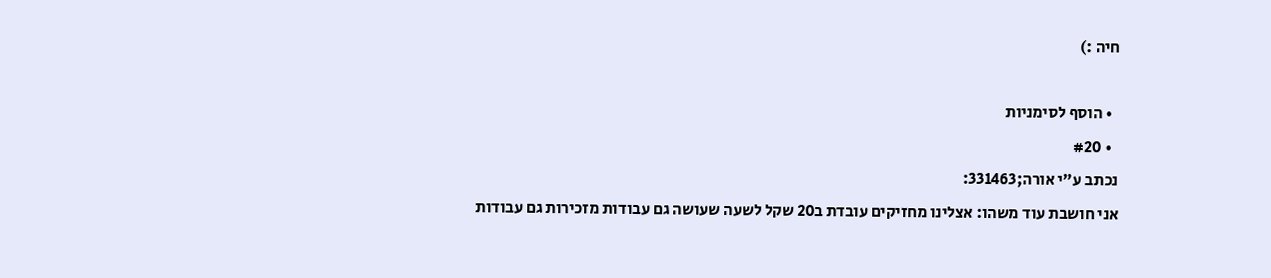חיה :)

  • הוסף לסימניות
  • #20
נכתב ע"י אורה;331463:
אני חושבת עוד משהו: אצלינו מחזיקים עובדת ב20 שקל לשעה שעושה גם עבודות מזכירות גם עבודות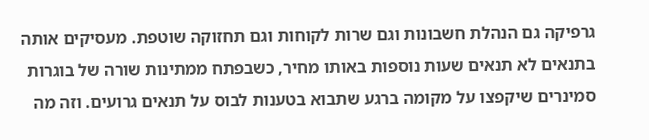גרפיקה גם הנהלת חשבונות וגם שרות לקוחות וגם תחזוקה שוטפת. מעסיקים אותה בתנאים לא תנאים שעות נוספות באותו מחיר, כשבפתח ממתינות שורה של בוגרות סמינרים שיקפצו על מקומה ברגע שתבוא בטענות לבוס על תנאים גרועים. וזה מה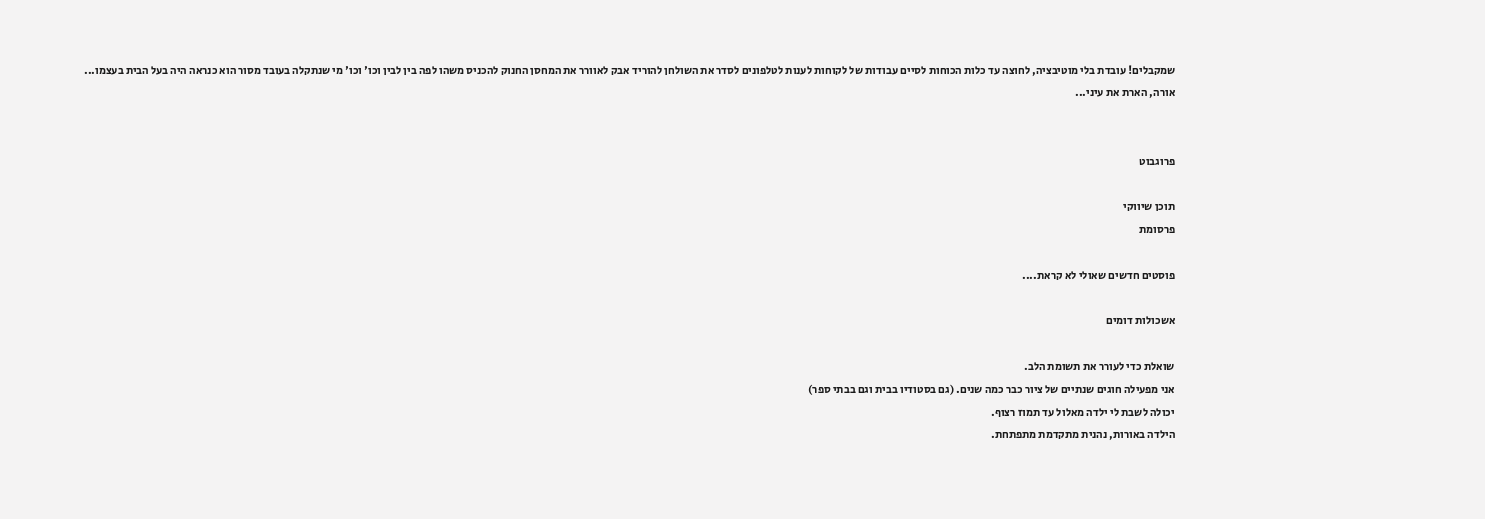שמקבלים! עובדת בלי מוטיבציה, לחוצה עד כלות הכוחות לסיים עבודות של לקוחות לענות לטלפונים לסדר את השולחן להוריד אבק לאוורר את המחסן החנוק להכניס משהו לפה בין לבין וכו' וכו' מי שנתקלה בעובד מסור הוא כנראה היה בעל הבית בעצמו...
אורה, הארת את עיני...


פרוגבוט

תוכן שיווקי
פרסומת

פוסטים חדשים שאולי לא קראת....

אשכולות דומים

שואלת כדי לעורר את תשומת הלב.
אני מפעילה חוגים שנתיים של ציור כבר כמה שנים. (גם בסטודיו בבית וגם בבתי ספר)
יכולה לשבת לי ילדה מאלול עד תמוז רצוף.
הילדה באורות, נהנית מתקדמת מתפתחת.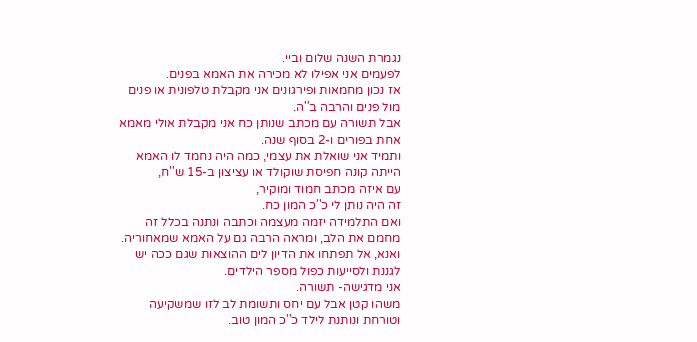נגמרת השנה שלום וביי.
לפעמים אני אפילו לא מכירה את האמא בפנים.
אז נכון מחמאות ופירגונים אני מקבלת טלפונית או פנים מול פנים והרבה ב''ה.
אבל תשורה עם מכתב שנותן כח אני מקבלת אולי מאמא אחת בפורים ו-2 בסוף שנה.
ותמיד אני שואלת את עצמי, כמה היה נחמד לו האמא הייתה קונה חפיסת שוקולד או עציצון ב-15 ש''ח,
עם איזה מכתב חמוד ומוקיר,
זה היה נותן לי כ''כ המון כח.
ואם התלמידה יזמה מעצמה וכתבה ונתנה בכלל זה מחמם את הלב, ומראה הרבה גם על האמא שמאחוריה.
ואנא, אל תפתחו את הדיון לים ההוצאות שגם ככה יש לגננת ולסייעות כפול מספר הילדים.
אני מדגישה- תשורה.
משהו קטן אבל עם יחס ותשומת לב לזו שמשקיעה וטורחת ונותנת לילד כ''כ המון טוב.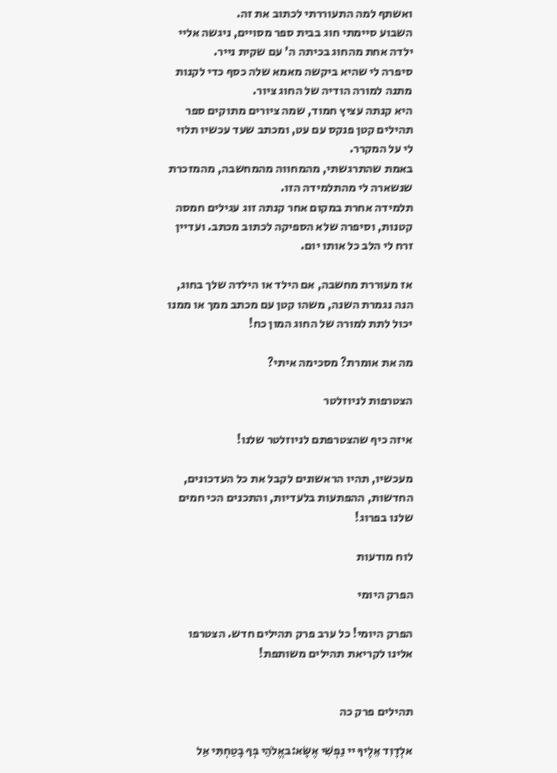ואשתף למה התעוררתי לכתוב את זה.
השבוע סיימתי חוג בבית ספר מסויים, ניגשה אליי ילדה אחת מהחוג בכיתה ה' עם שקית נייר.
סיפרה לי שהיא ביקשה מאמא שלה כסף כדי לקנות מתנה למורה הודיה של החוג ציור.
היא קנתה עציץ חמוד, שמה ציורים מתוקים ספר תהילים קטן פנקס עם עט, ומכתב שעד עכשיו תלוי לי על המקרר.
באמת שהתרגשתי, מהמחווה מהמחשבה, מהמזכרת שנשארה לי מהתלמידה הזו.
תלמידה אחרת במקום אחר קנתה זוג עגילים חמסה קטנות, וסיפרה שלא הספיקה לכתוב מכתב. ועדיין זרח לי הלב כל אותו יום.

אז מעוררת מחשבה, אם הילד או הילדה שלך בחוג, הנה נגמרת השנה, משהו קטן עם מכתב ממך או ממנו יכול לתת למורה של החוג המון כח!

מה את אומרת? מסכימה איתי?

הצטרפות לניוזלטר

איזה כיף שהצטרפתם לניוזלטר שלנו!

מעכשיו, תהיו הראשונים לקבל את כל העדכונים, החדשות, ההפתעות בלעדיות, והתכנים הכי חמים שלנו בפרוג!

לוח מודעות

הפרק היומי

הפרק היומי! כל ערב פרק תהילים חדש. הצטרפו אלינו לקריאת תהילים משותפת!


תהילים פרק כה

אלְדָוִד אֵלֶיךָ יי נַפְשִׁי אֶשָּׂא:באֱלֹהַי בְּךָ בָטַחְתִּי אַל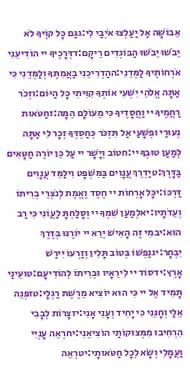אֵבוֹשָׁה אַל יַעַלְצוּ אֹיְבַי לִי:גגַּם כָּל קוֶֹיךָ לֹא יֵבֹשׁוּ יֵבֹשׁוּ הַבּוֹגְדִים רֵיקָם:דדְּרָכֶיךָ יי הוֹדִיעֵנִי אֹרְחוֹתֶיךָ לַמְּדֵנִי:ההַדְרִיכֵנִי בַאֲמִתֶּךָ וְלַמְּדֵנִי כִּי אַתָּה אֱלֹהֵי יִשְׁעִי אוֹתְךָ קִוִּיתִי כָּל הַיּוֹם:וזְכֹר רַחֲמֶיךָ יי וַחֲסָדֶיךָ כִּי מֵעוֹלָם הֵמָּה:זחַטֹּאות נְעוּרַי וּפְשָׁעַי אַל תִּזְכֹּר כְּחַסְדְּךָ זְכָר לִי אַתָּה לְמַעַן טוּבְךָ יי:חטוֹב וְיָשָׁר יי עַל כֵּן יוֹרֶה חַטָּאִים בַּדָּרֶךְ:טיַדְרֵךְ עֲנָוִים בַּמִּשְׁפָּט וִילַמֵּד עֲנָוִים דַּרְכּוֹ:יכָּל אָרְחוֹת יי חֶסֶד וֶאֱמֶת לְנֹצְרֵי בְרִיתוֹ וְעֵדֹתָיו:יאלְמַעַן שִׁמְךָ יי וְסָלַחְתָּ לַעֲוֹנִי כִּי רַב הוּא:יבמִי זֶה הָאִישׁ יְרֵא יי יוֹרֶנּוּ בְּדֶרֶךְ יִבְחָר:יגנַפְשׁוֹ בְּטוֹב תָּלִין וְזַרְעוֹ יִירַשׁ אָרֶץ:ידסוֹד יי לִירֵאָיו וּבְרִיתוֹ לְהוֹדִיעָם:טועֵינַי תָּמִיד אֶל יי כִּי הוּא יוֹצִיא מֵרֶשֶׁת רַגְלָי:טזפְּנֵה אֵלַי וְחָנֵּנִי כִּי יָחִיד וְעָנִי אָנִי:יזצָרוֹת לְבָבִי הִרְחִיבוּ מִמְּצוּקוֹתַי הוֹצִיאֵנִי:יחרְאֵה עָנְיִי וַעֲמָלִי וְשָׂא לְכָל חַטֹּאותָי:יטרְאֵה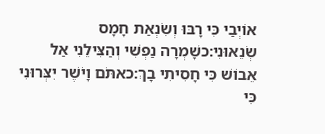אוֹיְבַי כִּי רָבּוּ וְשִׂנְאַת חָמָס שְׂנֵאוּנִי:כשָׁמְרָה נַפְשִׁי וְהַצִּילֵנִי אַל אֵבוֹשׁ כִּי חָסִיתִי בָךְ:כאתֹּם וָיֹשֶׁר יִצְּרוּנִי כִּי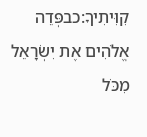קִוִּיתִיךָ:כבפְּדֵה אֱלֹהִים אֶת יִשְׂרָאֵל מִכֹּל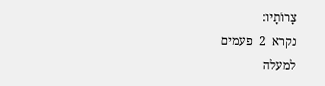צָרוֹתָיו:
נקרא  2  פעמים
למעלה